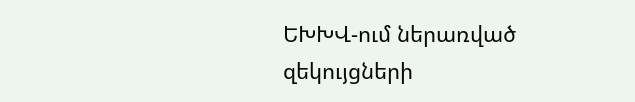ԵԽԽՎ-ում ներառված զեկույցների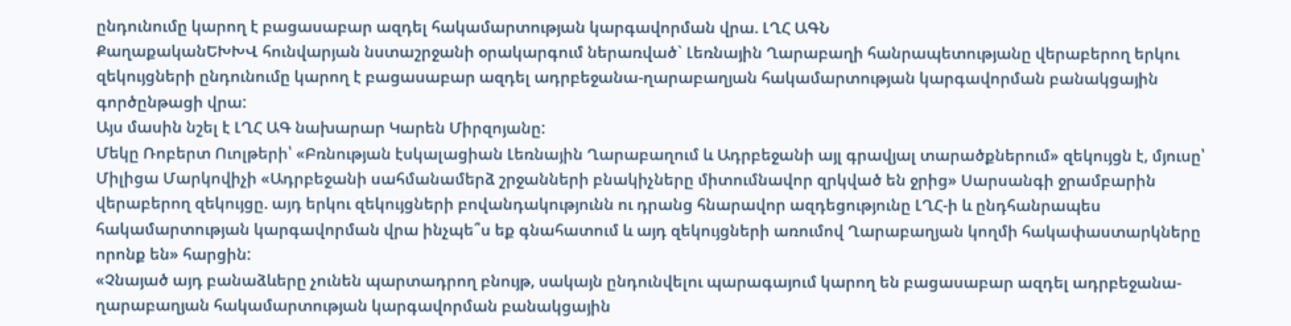ընդունումը կարող է բացասաբար ազդել հակամարտության կարգավորման վրա. ԼՂՀ ԱԳՆ
ՔաղաքականԵԽԽՎ հունվարյան նստաշրջանի օրակարգում ներառված` Լեռնային Ղարաբաղի հանրապետությանը վերաբերող երկու զեկույցների ընդունումը կարող է բացասաբար ազդել ադրբեջանա-ղարաբաղյան հակամարտության կարգավորման բանակցային գործընթացի վրա:
Այս մասին նշել է ԼՂՀ ԱԳ նախարար Կարեն Միրզոյանը:
Մեկը Ռոբերտ Ուոլթերի՝ «Բռնության էսկալացիան Լեռնային Ղարաբաղում և Ադրբեջանի այլ գրավյալ տարածքներում» զեկույցն է, մյուսը՝ Միլիցա Մարկովիչի «Ադրբեջանի սահմանամերձ շրջանների բնակիչները միտումնավոր զրկված են ջրից» Սարսանգի ջրամբարին վերաբերող զեկույցը. այդ երկու զեկույցների բովանդակությունն ու դրանց հնարավոր ազդեցությունը ԼՂՀ-ի և ընդհանրապես հակամարտության կարգավորման վրա ինչպե՞ս եք գնահատում և այդ զեկույցների առումով Ղարաբաղյան կողմի հակափաստարկները որոնք են» հարցին:
«Չնայած այդ բանաձևերը չունեն պարտադրող բնույթ, սակայն ընդունվելու պարագայում կարող են բացասաբար ազդել ադրբեջանա-ղարաբաղյան հակամարտության կարգավորման բանակցային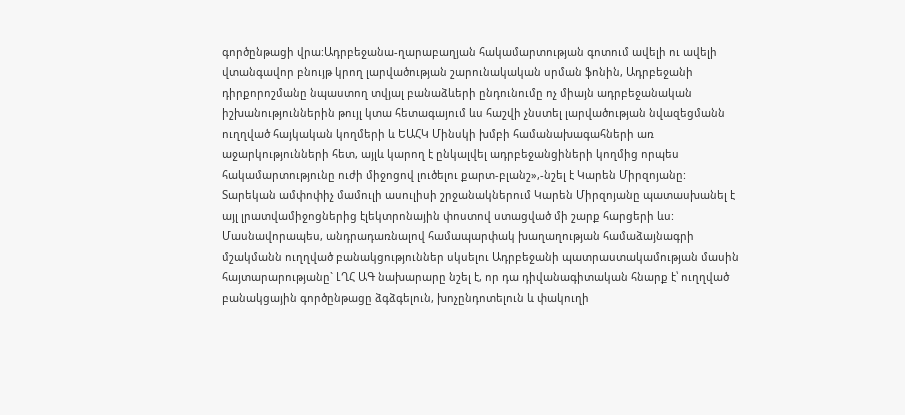գործընթացի վրա:Ադրբեջանա-ղարաբաղյան հակամարտության գոտում ավելի ու ավելի վտանգավոր բնույթ կրող լարվածության շարունակական սրման ֆոնին, Ադրբեջանի դիրքորոշմանը նպաստող տվյալ բանաձևերի ընդունումը ոչ միայն ադրբեջանական իշխանություններին թույլ կտա հետագայում ևս հաշվի չնստել լարվածության նվազեցմանն ուղղված հայկական կողմերի և ԵԱՀԿ Մինսկի խմբի համանախագահների առ աջարկությունների հետ, այլև կարող է ընկալվել ադրբեջանցիների կողմից որպես հակամարտությունը ուժի միջոցով լուծելու քարտ-բլանշ»,-նշել է Կարեն Միրզոյանը:
Տարեկան ամփոփիչ մամուլի ասուլիսի շրջանակներում Կարեն Միրզոյանը պատասխանել է այլ լրատվամիջոցներից էլեկտրոնային փոստով ստացված մի շարք հարցերի ևս: Մասնավորապես, անդրադառնալով համապարփակ խաղաղության համաձայնագրի մշակմանն ուղղված բանակցություններ սկսելու Ադրբեջանի պատրաստակամության մասին հայտարարությանը` ԼՂՀ ԱԳ նախարարը նշել է, որ դա դիվանագիտական հնարք է՝ ուղղված բանակցային գործընթացը ձգձգելուն, խոչընդոտելուն և փակուղի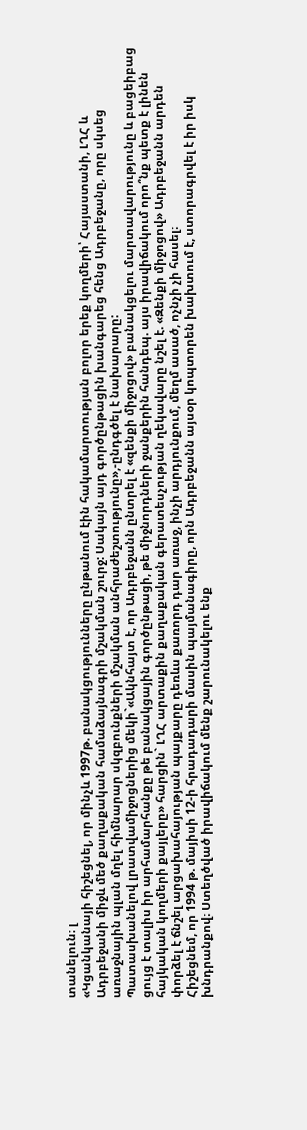տանելուն։ լ
«Կցանկանայի հիշեցնել, որ մինչև 1997թ. բանակցությունները ընթանում էին հակամարտության բոլոր երեք կողմերի՝ Հայաստանի, ԼՂՀ և Ադրբեջանի միջև մեծ քաղաքական համաձայնագրի մշակման շուրջ: Սակայն այդ գործընթացին խանգարեց հենց Ադրբեջանը, որը սկսեց առաջնային պլան մղել հիմնարար սկզբունքների մշակման անհրաժեշտությունը»,-ընդգծել է նախարարը:
Պատասխանելով լրատվամիջոցներից մեկի`«Ակնհայտ է, որ Ադրբեջանն ընտրել է «զենքի միջոցով» բանակցելու մարտավարությունը և բացեիբաց ցույց է տալիս իր արհամարհանքը թե բանակցային գործընթացի, թե միջնորդների ջանքերին հանդեպ. այս իրավիճակում որո՞նք պետք է լինեն հայկական կողմերի քայլերը» հարցին` ԼՂՀ արտաքին քաղաքական գերատեսչության ղեկավարը նշել է. «Զենքի միջոցով» Ադրբեջանն արդեն փորձել է ճնշել արցախահայության պայքարը դեռևս քառորդ դար առաջ, ինչի արդյունքում, մեղմ ասած, ոչնչի չի հասել։
Հիշեցնեմ, որ 1994 թ. մայիսի 12-ի հրադադարի մասին պայմանագիրը, որն Ադրբեջանն այսօր կոպտորեն խախտում է, ստորագրվել է իր իսկ խնդրանքով։ Ստեղծված իրավիճակում մենք շարունակելու ենք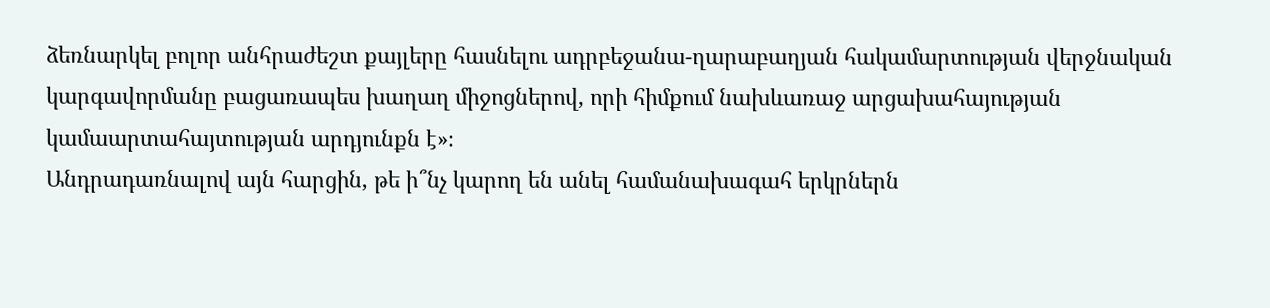ձեռնարկել բոլոր անհրաժեշտ քայլերը հասնելու ադրբեջանա-ղարաբաղյան հակամարտության վերջնական կարգավորմանը բացառապես խաղաղ միջոցներով, որի հիմքում նախևառաջ արցախահայության կամաարտահայտության արդյունքն է»։
Անդրադառնալով այն հարցին, թե ի՞նչ կարող են անել համանախագահ երկրներն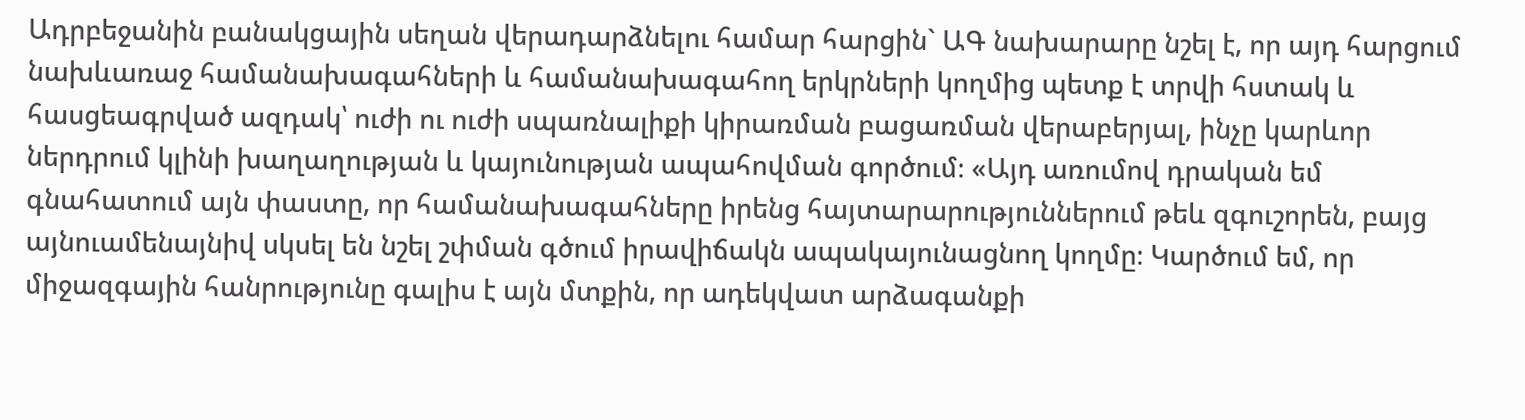Ադրբեջանին բանակցային սեղան վերադարձնելու համար հարցին` ԱԳ նախարարը նշել է, որ այդ հարցում նախևառաջ համանախագահների և համանախագահող երկրների կողմից պետք է տրվի հստակ և հասցեագրված ազդակ՝ ուժի ու ուժի սպառնալիքի կիրառման բացառման վերաբերյալ, ինչը կարևոր ներդրում կլինի խաղաղության և կայունության ապահովման գործում։ «Այդ առումով դրական եմ գնահատում այն փաստը, որ համանախագահները իրենց հայտարարություններում թեև զգուշորեն, բայց այնուամենայնիվ սկսել են նշել շփման գծում իրավիճակն ապակայունացնող կողմը։ Կարծում եմ, որ միջազգային հանրությունը գալիս է այն մտքին, որ ադեկվատ արձագանքի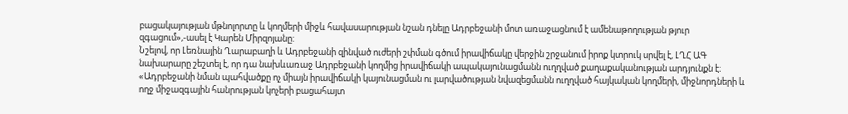բացակայության մթնոլորտը և կողմերի միջև հավասարության նշան դնելը Ադրբեջանի մոտ առաջացնում է ամենաթողության թյուր զգացում»,-ասել է Կարեն Միրզոյանը:
Նշելով, որ Լեռնային Ղարաբաղի և Ադրբեջանի զինված ուժերի շփման գծում իրավիճակը վերջին շրջանում իրոք կտրուկ սրվել է, ԼՂՀ ԱԳ նախարարը շեշտել է, որ դա նախևառաջ Ադրբեջանի կողմից իրավիճակի ապակայունացմանն ուղղված քաղաքականության արդյունքն է։ «Ադրբեջանի նման պահվածքը ոչ միայն իրավիճակի կայունացման ու լարվածության նվազեցմանն ուղղված հայկական կողմերի, միջնորդների և ողջ միջազգային հանրության կոչերի բացահայտ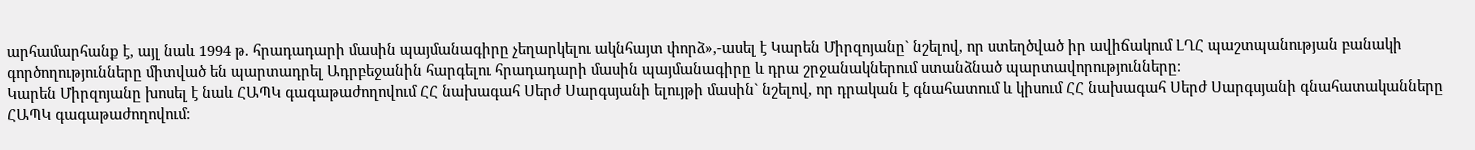արհամարհանք է, այլ նաև 1994 թ. հրադադարի մասին պայմանագիրը չեղարկելու ակնհայտ փորձ»,-ասել է Կարեն Միրզոյանը` նշելով, որ ստեղծված իր ավիճակում ԼՂՀ պաշտպանության բանակի գործողությունները միտված են պարտադրել Ադրբեջանին հարգելու հրադադարի մասին պայմանագիրը և դրա շրջանակներում ստանձնած պարտավորությունները։
Կարեն Միրզոյանը խոսել է նաև ՀԱՊԿ գագաթաժողովում ՀՀ նախագահ Սերժ Սարգսյանի ելույթի մասին` նշելով, որ դրական է գնահատում և կիսում ՀՀ նախագահ Սերժ Սարգսյանի գնահատականները ՀԱՊԿ գագաթաժողովում։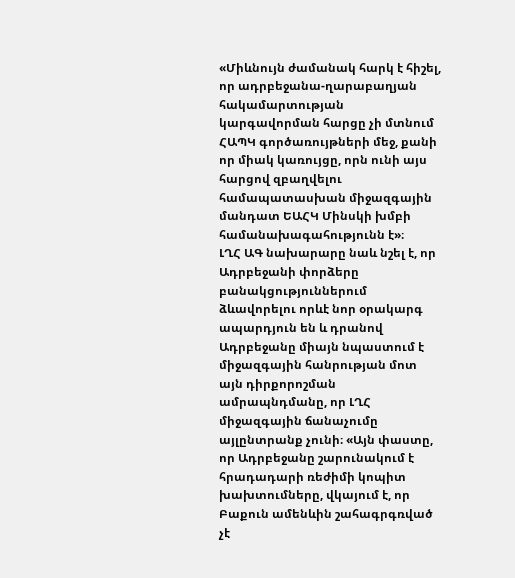«Միևնույն ժամանակ հարկ է հիշել, որ ադրբեջանա-ղարաբաղյան հակամարտության կարգավորման հարցը չի մտնում ՀԱՊԿ գործառույթների մեջ, քանի որ միակ կառույցը, որն ունի այս հարցով զբաղվելու համապատասխան միջազգային մանդատ ԵԱՀԿ Մինսկի խմբի համանախագահությունն է»։
ԼՂՀ ԱԳ նախարարը նաև նշել է, որ Ադրբեջանի փորձերը բանակցություններում ձևավորելու որևէ նոր օրակարգ ապարդյուն են և դրանով Ադրբեջանը միայն նպաստում է միջազգային հանրության մոտ այն դիրքորոշման ամրապնդմանը, որ ԼՂՀ միջազգային ճանաչումը այլընտրանք չունի։ «Այն փաստը, որ Ադրբեջանը շարունակում է հրադադարի ռեժիմի կոպիտ խախտումները, վկայում է, որ Բաքուն ամենևին շահագրգռված չէ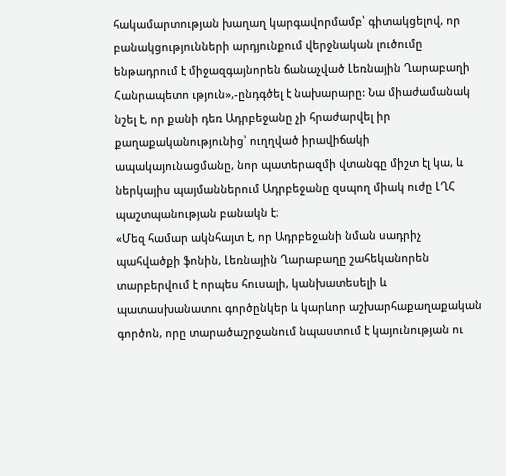հակամարտության խաղաղ կարգավորմամբ՝ գիտակցելով, որ բանակցությունների արդյունքում վերջնական լուծումը ենթադրում է միջազգայնորեն ճանաչված Լեռնային Ղարաբաղի Հանրապետո ւթյուն»,-ընդգծել է նախարարը: Նա միաժամանակ նշել է, որ քանի դեռ Ադրբեջանը չի հրաժարվել իր քաղաքականությունից՝ ուղղված իրավիճակի ապակայունացմանը, նոր պատերազմի վտանգը միշտ էլ կա, և ներկայիս պայմաններում Ադրբեջանը զսպող միակ ուժը ԼՂՀ պաշտպանության բանակն է։
«Մեզ համար ակնհայտ է, որ Ադրբեջանի նման սադրիչ պահվածքի ֆոնին, Լեռնային Ղարաբաղը շահեկանորեն տարբերվում է որպես հուսալի, կանխատեսելի և պատասխանատու գործընկեր և կարևոր աշխարհաքաղաքական գործոն, որը տարածաշրջանում նպաստում է կայունության ու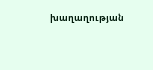խաղաղության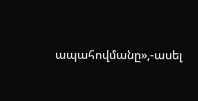ապահովմանը»,-ասել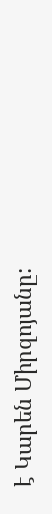է Կարեն Միրզոյանը: